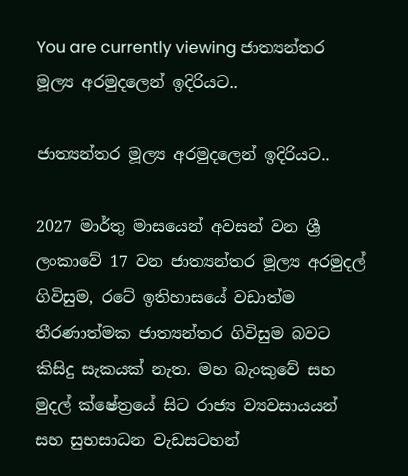You are currently viewing ජාත්‍යන්තර මූල්‍ය අරමුදලෙන් ඉදිරියට..

ජාත්‍යන්තර මූල්‍ය අරමුදලෙන් ඉදිරියට..

2027 මාර්තු මාසයෙන් අවසන් වන ශ්‍රී ලංකාවේ 17 වන ජාත්‍යන්තර මූල්‍ය අරමුදල් ගිවිසුම, රටේ ඉතිහාසයේ වඩාත්ම තීරණාත්මක ජාත්‍යන්තර ගිවිසුම බවට කිසිදු සැකයක් නැත. මහ බැංකුවේ සහ මුදල් ක්ෂේත්‍රයේ සිට රාජ්‍ය ව්‍යවසායයන් සහ සුභසාධන වැඩසටහන්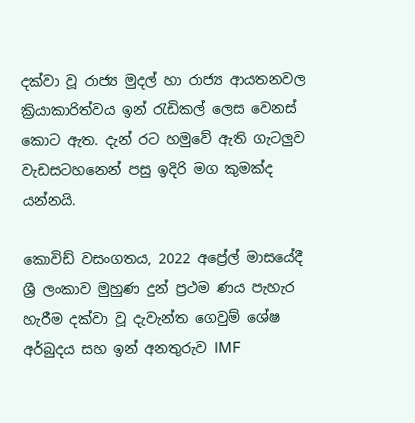දක්වා වූ රාජ්‍ය මුදල් හා රාජ්‍ය ආයතනවල ක්‍රියාකාරිත්වය ඉන් රැඩිකල් ලෙස වෙනස් කොට ඇත. දැන් රට හමුවේ ඇති ගැටලුව වැඩසටහනෙන් පසු ඉදිරි මග කුමක්ද යන්නයි.

කොවිඩ් වසංගතය, 2022 අප්‍රේල් මාසයේදී ශ්‍රී ලංකාව මුහුණ දුන් ප්‍රථම ණය පැහැර හැරීම දක්වා වූ දැවැන්ත ගෙවුම් ශේෂ අර්බුදය සහ ඉන් අනතුරුව IMF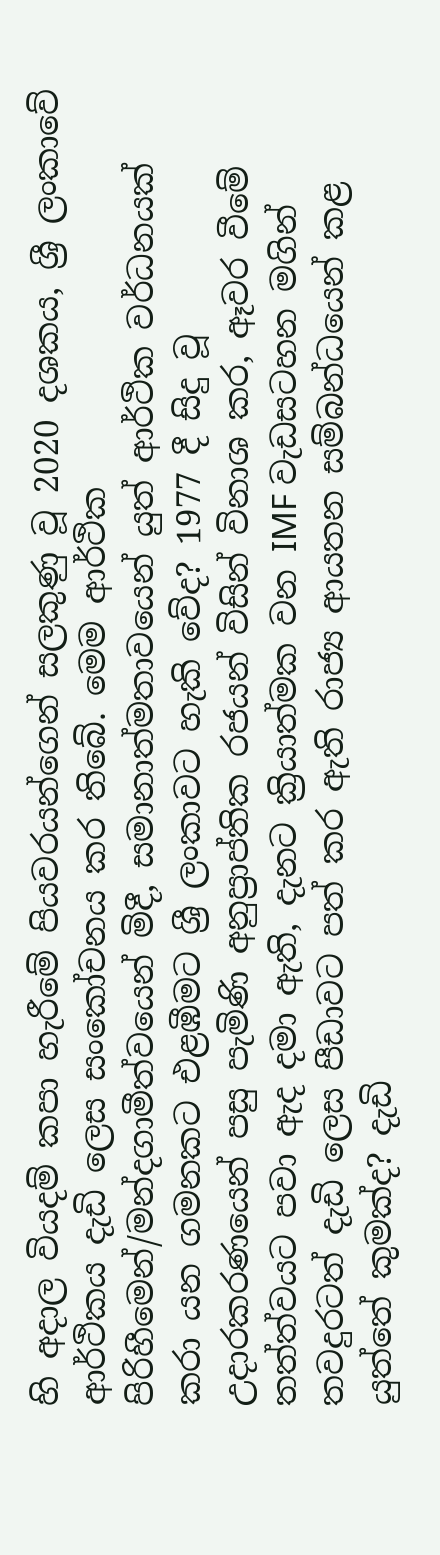හි අදාල වියදම් කපා හැරීමේ පියවරයන්ගෙන් සලකුණු වූ 2020 දශකය, ශ්‍රී ලංකාවේ ආර්ථිකය දැඩි ලෙස සංකෝචනය කර තිබේ. මෙම ආර්ථික පිරිහීමෙන්/මන්දගාමීත්වයෙන් මිදී, සමානාත්මතාවයෙන් යුත් ආර්ථික වර්ධනයක් කරා යන ගමනකට එළඹීමට ශ්‍රී ලංකාවට හැකි වේද? 1977 දී සිදු වූ උදාරකරණයෙන් පසු පැමිණි අනුප්‍රාප්තික රජයන් විසින් විනාශ කර, ඈවර වීමේ තත්ත්වයට පවා ඇද දමා ඇති, දැනට ක්‍රියාත්මක වන IMF වැඩසටහන මගින් තවදුරටත් දැඩි ලෙස පීඩාවට පත් කර ඇති රාජ්‍ය ආයතන සම්බන්ධයෙන් කළ යුත්තේ කුමක්ද? දැඩි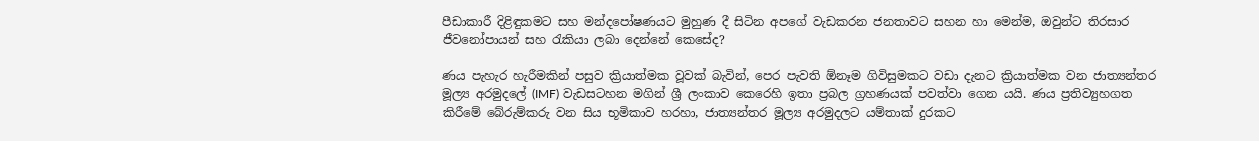පීඩාකාරී දිළිඳුකමට සහ මන්දපෝෂණයට මුහුණ දී සිටින අපගේ වැඩකරන ජනතාවට සහන හා මෙන්ම, ඔවුන්ට තිරසාර ජීවනෝපායන් සහ රැකියා ලබා දෙන්නේ කෙසේද?

ණය පැහැර හැරීමකින් පසුව ක්‍රියාත්මක වූවක් බැවින්, පෙර පැවති ඕනෑම ගිවිසුමකට වඩා දැනට ක්‍රියාත්මක වන ජාත්‍යන්තර මූල්‍ය අරමුදලේ (IMF) වැඩසටහන මගින් ශ්‍රී ලංකාව කෙරෙහි ඉතා ප්‍රබල ග්‍රහණයක් පවත්වා ගෙන යයි. ණය ප්‍රතිව්‍යුහගත කිරීමේ බේරුම්කරු වන සිය භූමිකාව හරහා, ජාත්‍යන්තර මූල්‍ය අරමුදලට යම්තාක් දුරකට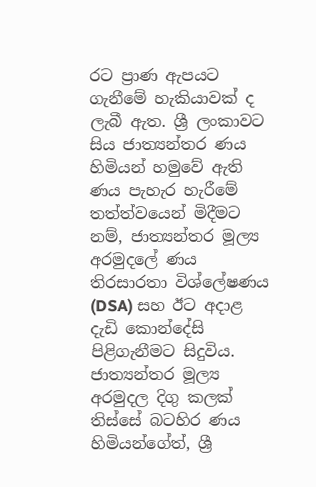රට ප්‍රාණ ඇපයට ගැනීමේ හැකියාවක් ද ලැබී ඇත. ශ්‍රී ලංකාවට සිය ජාත්‍යන්තර ණය හිමියන් හමුවේ ඇති ණය පැහැර හැරීමේ තත්ත්වයෙන් මිදීමට නම්, ජාත්‍යන්තර මූල්‍ය අරමුදලේ ණය තිරසාරතා විශ්ලේෂණය (DSA) සහ ඊට අදාළ දැඩි කොන්දේසි පිළිගැනීමට සිදුවිය. ජාත්‍යන්තර මූල්‍ය අරමුදල දිගු කලක් තිස්සේ බටහිර ණය හිමියන්ගේත්, ශ්‍රී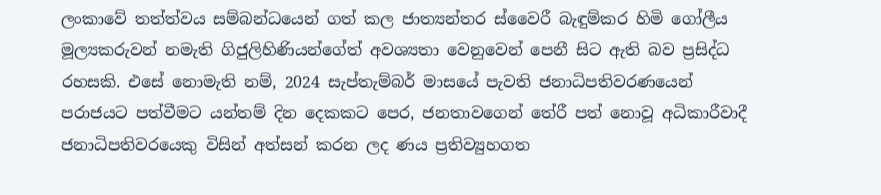ලංකාවේ තත්ත්වය සම්බන්ධයෙන් ගත් කල ජාත්‍යන්තර ස්වෛරී බැඳුම්කර හිමි ගෝලීය මූල්‍යකරුවන් නමැති ගිජුලිහිණියන්ගේත් අවශ්‍යතා වෙනුවෙන් පෙනී සිට ඇති බව ප්‍රසිද්ධ රහසකි. එසේ නොමැති නම්, 2024 සැප්තැම්බර් මාසයේ පැවති ජනාධිපතිවරණයෙන් පරාජයට පත්වීමට යන්තම් දින දෙකකට පෙර, ජනතාවගෙන් තේරී පත් නොවූ අධිකාරීවාදී ජනාධිපතිවරයෙකු විසින් අත්සන් කරන ලද ණය ප්‍රතිව්‍යුහගත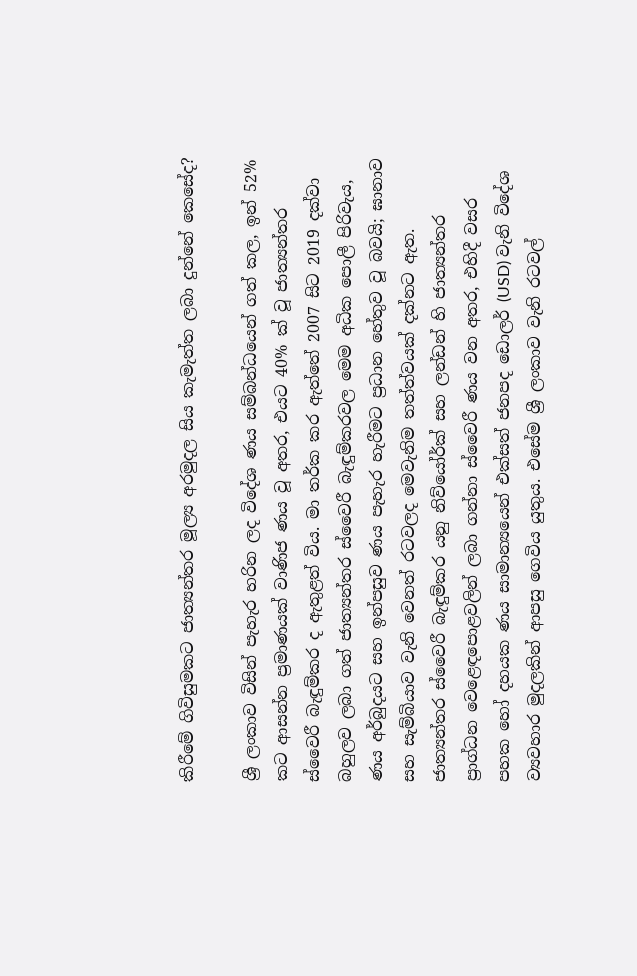කිරීමේ ගිවිසුමකට ජාත්‍යන්තර මූල්‍ය අරමුදල සිය කැමැත්ත ලබා දුන්නේ කෙසේද?

ශ්‍රී ලංකාව විසින් පැහැර හරින ලද විදේශ ණය සම්බන්ධයෙන් ගත් කල, ඉන් 52% කට ආසන්න ප්‍රමාණයක් වාණිජ ණය වූ අතර, එයට 40% ක් වූ ජාත්‍යන්තර ස්වෛරී බැඳුම්කර ද ඇතුළත් විය. මා තර්ක කර ඇත්තේ 2007 සිට 2019 දක්වා බහුලව ලබා ගත් ජාත්‍යන්තර ස්වෛරී බැඳුම්කරවල මෙම අධික පොලී පිරිවැය, ණය අර්බුදයට සහ ඉන්පසුව ණය පැහැර හැරීමට ප්‍රධාන හේතුව වූ බවයි; ඝානාව සහ සැම්බියාව වැනි වෙනත් රටවලද මෙවැනිම තත්ත්වයක් දක්නට ඇත. ජාත්‍යන්තර ස්වෛරී බැඳුම්කර යනු නිව්යෝර්ක් සහ ලන්ඩන් හි ජාත්‍යන්තර ප්‍රාග්ධන වෙළෙඳපොළවලින් ලබා ගන්නා ස්වෛරී ණය වන අතර, එහිදී වසර පහක හෝ දහයක ණය සාමාන්‍යයෙන් එක්සත් ජනපද ඩොලර් (USD) වැනි විදේශ ව්‍යවහාර මුදලකින් ආපසු ගෙවිය යුතුය. එසේම ශ්‍රී ලංකාව වැනි රටවල්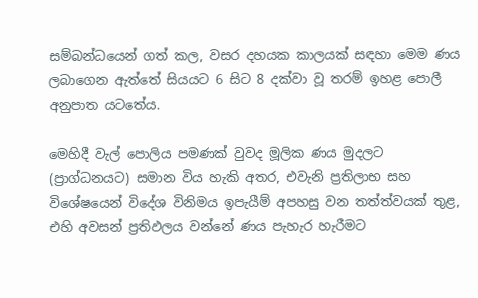සම්බන්ධයෙන් ගත් කල, වසර දහයක කාලයක් සඳහා මෙම ණය ලබාගෙන ඇත්තේ සියයට 6 සිට 8 දක්වා වූ තරම් ඉහළ පොලී අනුපාත යටතේය.

මෙහිදී වැල් පොලිය පමණක් වුවද මූලික ණය මුදලට (ප්‍රාග්ධනයට) සමාන විය හැකි අතර, එවැනි ප්‍රතිලාභ සහ විශේෂයෙන් විදේශ විනිමය ඉපැයීම් අපහසු වන තත්ත්වයක් තුළ, එහි අවසන් ප්‍රතිඵලය වන්නේ ණය පැහැර හැරීමට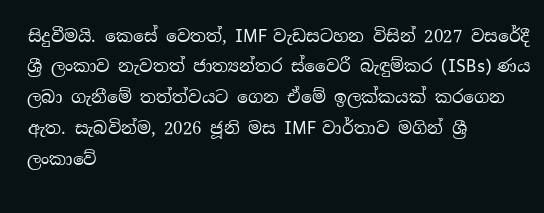සිදුවීමයි. කෙසේ වෙතත්, IMF වැඩසටහන විසින් 2027 වසරේදී ශ්‍රී ලංකාව නැවතත් ජාත්‍යන්තර ස්වෛරී බැඳුම්කර (ISBs) ණය ලබා ගැනීමේ තත්ත්වයට ගෙන ඒමේ ඉලක්කයක් කරගෙන ඇත. සැබවින්ම, 2026 ජූනි මස IMF වාර්තාව මගින් ශ්‍රී ලංකාවේ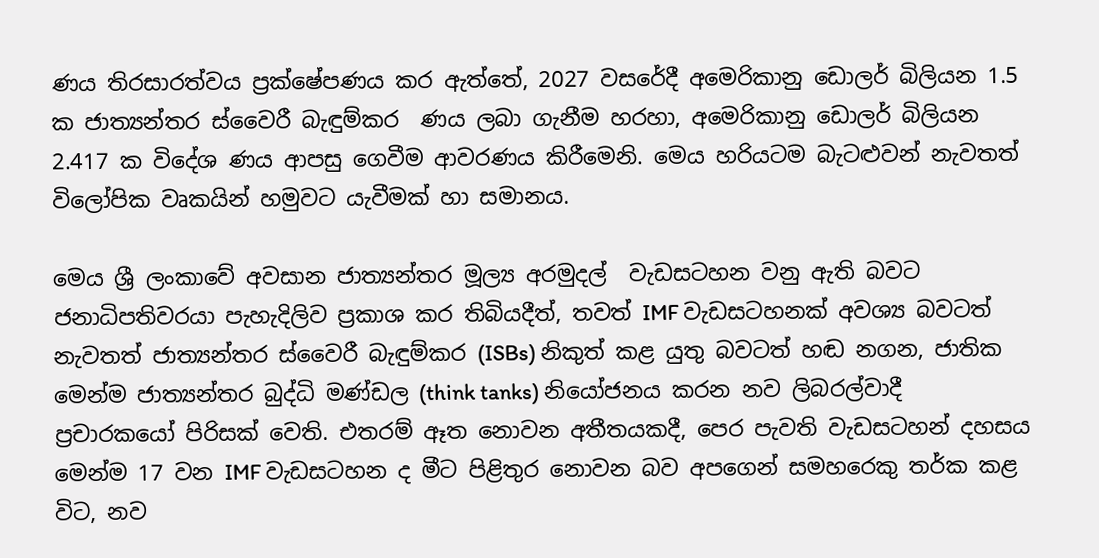ණය තිරසාරත්වය ප්‍රක්ෂේපණය කර ඇත්තේ, 2027 වසරේදී අමෙරිකානු ඩොලර් බිලියන 1.5 ක ජාත්‍යන්තර ස්වෛරී බැඳුම්කර  ණය ලබා ගැනීම හරහා, අමෙරිකානු ඩොලර් බිලියන 2.417 ක විදේශ ණය ආපසු ගෙවීම ආවරණය කිරීමෙනි. මෙය හරියටම බැටළුවන් නැවතත් විලෝපික වෘකයින් හමුවට යැවීමක් හා සමානය.

මෙය ශ්‍රී ලංකාවේ අවසාන ජාත්‍යන්තර මූල්‍ය අරමුදල්  වැඩසටහන වනු ඇති බවට ජනාධිපතිවරයා පැහැදිලිව ප්‍රකාශ කර තිබියදීත්, තවත් IMF වැඩසටහනක් අවශ්‍ය බවටත් නැවතත් ජාත්‍යන්තර ස්වෛරී බැඳුම්කර (ISBs) නිකුත් කළ යුතු බවටත් හඬ නගන, ජාතික මෙන්ම ජාත්‍යන්තර බුද්ධි මණ්ඩල (think tanks) නියෝජනය කරන නව ලිබරල්වාදී ප්‍රචාරකයෝ පිරිසක් වෙති. එතරම් ඈත නොවන අතීතයකදී, පෙර පැවති වැඩසටහන් දහසය මෙන්ම 17 වන IMF වැඩසටහන ද මීට පිළිතුර නොවන බව අපගෙන් සමහරෙකු තර්ක කළ විට, නව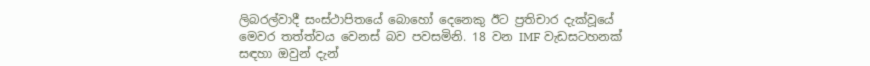ලිබරල්වාදී සංස්ථාපිතයේ බොහෝ දෙනෙකු ඊට ප්‍රතිචාර දැක්වූයේ මෙවර තත්ත්වය වෙනස් බව පවසමිනි. 18 වන IMF වැඩසටහනක් සඳහා ඔවුන් දැන්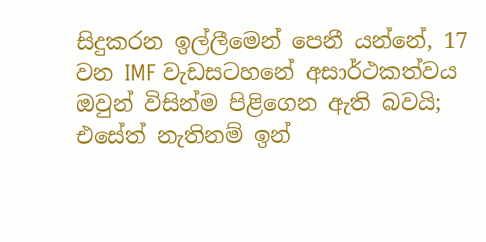සිදුකරන ඉල්ලීමෙන් පෙනී යන්නේ, 17 වන IMF වැඩසටහනේ අසාර්ථකත්වය ඔවුන් විසින්ම පිළිගෙන ඇති බවයි; එසේත් නැතිනම් ඉන්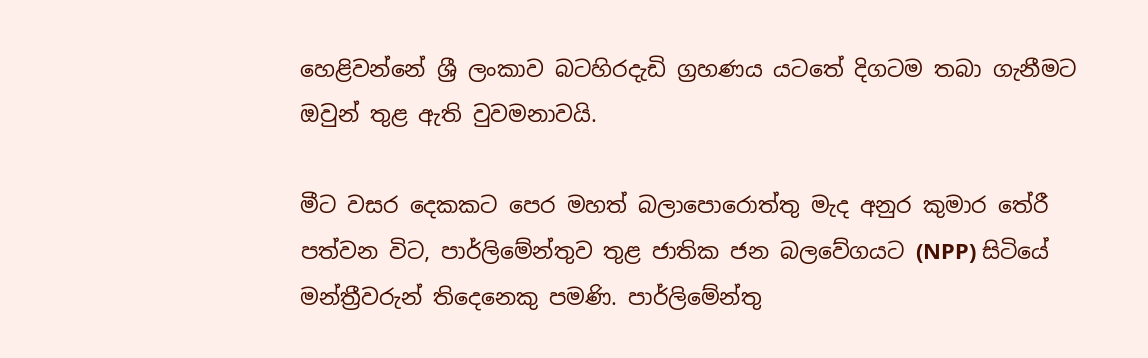හෙළිවන්නේ ශ්‍රී ලංකාව බටහිරදැඩි ග්‍රහණය යටතේ දිගටම තබා ගැනීමට ඔවුන් තුළ ඇති වුවමනාවයි.

මීට වසර දෙකකට පෙර මහත් බලාපොරොත්තු මැද අනුර කුමාර තේරී පත්වන විට, පාර්ලිමේන්තුව තුළ ජාතික ජන බලවේගයට (NPP) සිටියේ මන්ත්‍රීවරුන් තිදෙනෙකු පමණි. පාර්ලිමේන්තු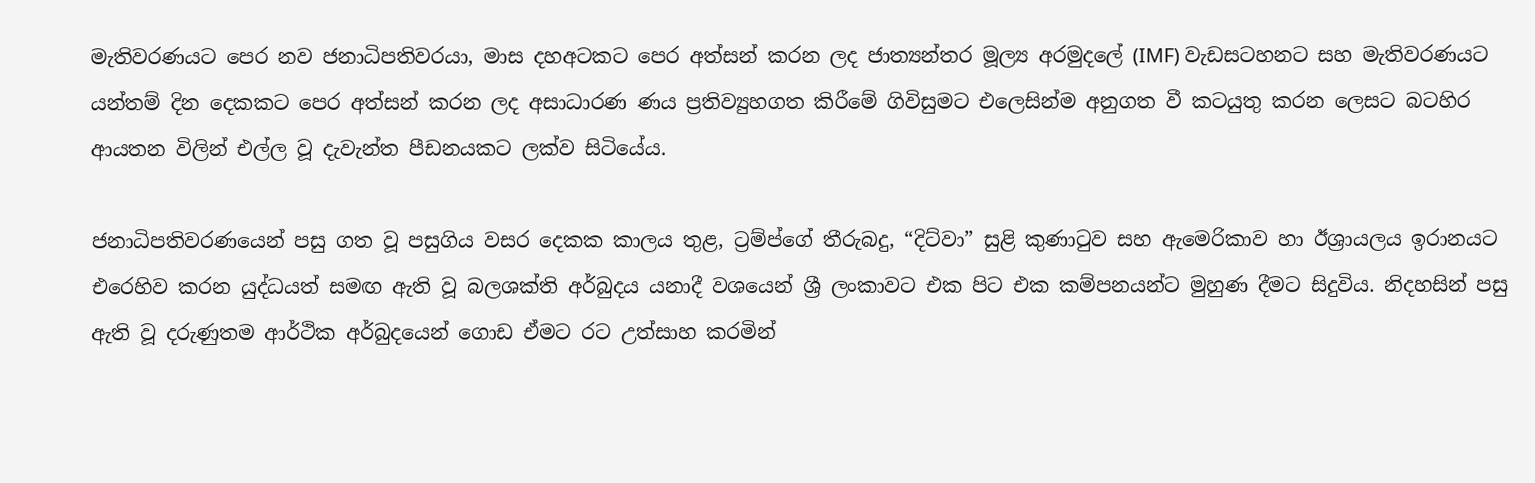මැතිවරණයට පෙර නව ජනාධිපතිවරයා, මාස දහඅටකට පෙර අත්සන් කරන ලද ජාත්‍යන්තර මූල්‍ය අරමුදලේ (IMF) වැඩසටහනට සහ මැතිවරණයට යන්තම් දින දෙකකට පෙර අත්සන් කරන ලද අසාධාරණ ණය ප්‍රතිව්‍යුහගත කිරීමේ ගිවිසුමට එලෙසින්ම අනුගත වී කටයුතු කරන ලෙසට බටහිර ආයතන විලින් එල්ල වූ දැවැන්ත පීඩනයකට ලක්ව සිටියේය.

ජනාධිපතිවරණයෙන් පසු ගත වූ පසුගිය වසර දෙකක කාලය තුළ, ට්‍රම්ප්ගේ තීරුබදු, “දිට්වා” සුළි කුණාටුව සහ ඇමෙරිකාව හා ඊශ්‍රායලය ඉරානයට එරෙහිව කරන යුද්ධයත් සමඟ ඇති වූ බලශක්ති අර්බුදය යනාදී වශයෙන් ශ්‍රී ලංකාවට එක පිට එක කම්පනයන්ට මුහුණ දීමට සිදුවිය. නිදහසින් පසු ඇති වූ දරුණුතම ආර්ථික අර්බුදයෙන් ගොඩ ඒමට රට උත්සාහ කරමින්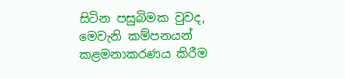සිටින පසුබිමක වුවද, මෙවැනි කම්පනයන් කළමනාකරණය කිරීම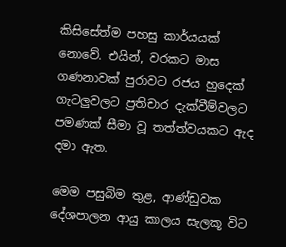කිසිසේත්ම පහසු කාර්යයක් නොවේ. එයින්, වරකට මාස ගණනාවක් පුරාවට රජය හුදෙක් ගැටලුවලට ප්‍රතිචාර දැක්වීම්වලට පමණක් සීමා වූ තත්ත්වයකට ඇද දමා ඇත.

මෙම පසුබිම තුළ, ආණ්ඩුවක දේශපාලන ආයු කාලය සැලකූ විට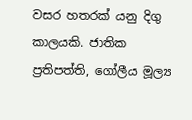වසර හතරක් යනු දිගු කාලයකි. ජාතික ප්‍රතිපත්ති, ගෝලීය මූල්‍ය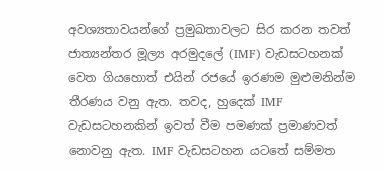අවශ්‍යතාවයන්ගේ ප්‍රමුඛතාවලට සිර කරන තවත් ජාත්‍යන්තර මූල්‍ය අරමුදලේ (IMF) වැඩසටහනක් වෙත ගියහොත් එයින් රජයේ ඉරණම මුළුමනින්ම තීරණය වනු ඇත. තවද, හුදෙක් IMF වැඩසටහනකින් ඉවත් වීම පමණක් ප්‍රමාණවත් නොවනු ඇත. IMF වැඩසටහන යටතේ සම්මත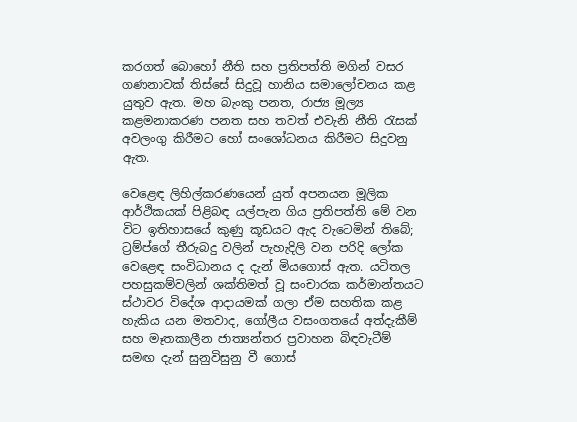කරගත් බොහෝ නීති සහ ප්‍රතිපත්ති මගින් වසර ගණනාවක් තිස්සේ සිදුවූ හානිය සමාලෝචනය කළ යුතුව ඇත. මහ බැංකු පනත, රාජ්‍ය මූල්‍ය කළමනාකරණ පනත සහ තවත් එවැනි නීති රැසක් අවලංගු කිරීමට හෝ සංශෝධනය කිරීමට සිදුවනු ඇත.

වෙළෙඳ ලිහිල්කරණයෙන් යුත් අපනයන මූලික ආර්ථිකයක් පිළිබඳ යල්පැන ගිය ප්‍රතිපත්ති මේ වන විට ඉතිහාසයේ කුණු කූඩයට ඇද වැටෙමින් තිබේ; ට්‍රම්ප්ගේ තීරුබදු වලින් පැහැදිලි වන පරිදි ලෝක වෙළෙඳ සංවිධානය ද දැන් මියගොස් ඇත. යටිතල පහසුකම්වලින් ශක්තිමත් වූ සංචාරක කර්මාන්තයට ස්ථාවර විදේශ ආදායමක් ගලා ඒම සහතික කළ හැකිය යන මතවාද, ගෝලීය වසංගතයේ අත්දැකීම් සහ මෑතකාලීන ජාත්‍යන්තර ප්‍රවාහන බිඳවැටීම් සමඟ දැන් සුනුවිසුනු වී ගොස්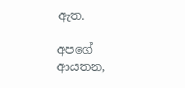ඇත.

අපගේ ආයතන,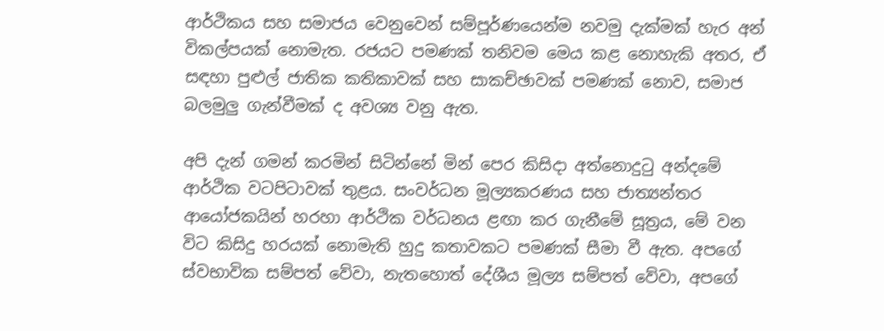ආර්ථිකය සහ සමාජය වෙනුවෙන් සම්පූර්ණයෙන්ම නවමු දැක්මක් හැර අන් විකල්පයක් නොමැත. රජයට පමණක් තනිවම මෙය කළ නොහැකි අතර, ඒ සඳහා පුළුල් ජාතික කතිකාවක් සහ සාකච්ඡාවක් පමණක් නොව, සමාජ බලමුලු ගැන්වීමක් ද අවශ්‍ය වනු ඇත.

අපි දැන් ගමන් කරමින් සිටින්නේ මින් පෙර කිසිදා අත්නොදුටු අන්දමේ ආර්ථික වටපිටාවක් තුළය. සංවර්ධන මූල්‍යකරණය සහ ජාත්‍යන්තර ආයෝජකයින් හරහා ආර්ථික වර්ධනය ළඟා කර ගැනීමේ සූත්‍රය, මේ වන විට කිසිදු හරයක් නොමැති හුදු කතාවකට පමණක් සීමා වී ඇත. අපගේ ස්වභාවික සම්පත් වේවා, නැතහොත් දේශීය මූල්‍ය සම්පත් වේවා, අපගේ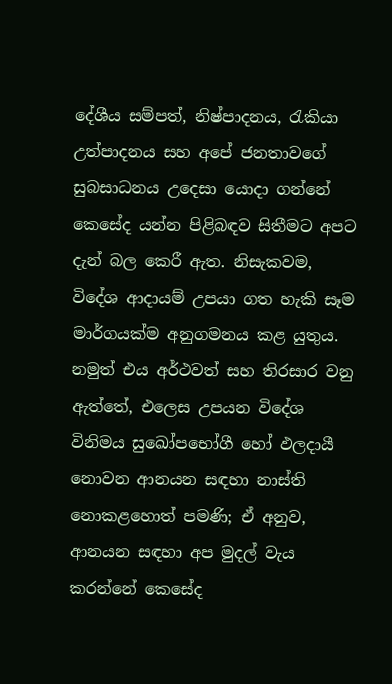දේශීය සම්පත්, නිෂ්පාදනය, රැකියා උත්පාදනය සහ අපේ ජනතාවගේ සුබසාධනය උදෙසා යොදා ගන්නේ කෙසේද යන්න පිළිබඳව සිතීමට අපට දැන් බල කෙරී ඇත. නිසැකවම, විදේශ ආදායම් උපයා ගත හැකි සෑම මාර්ගයක්ම අනුගමනය කළ යුතුය. නමුත් එය අර්ථවත් සහ තිරසාර වනු ඇත්තේ, එලෙස උපයන විදේශ විනිමය සුඛෝපභෝගී හෝ ඵලදායී නොවන ආනයන සඳහා නාස්ති නොකළහොත් පමණි; ඒ අනුව, ආනයන සඳහා අප මුදල් වැය කරන්නේ කෙසේද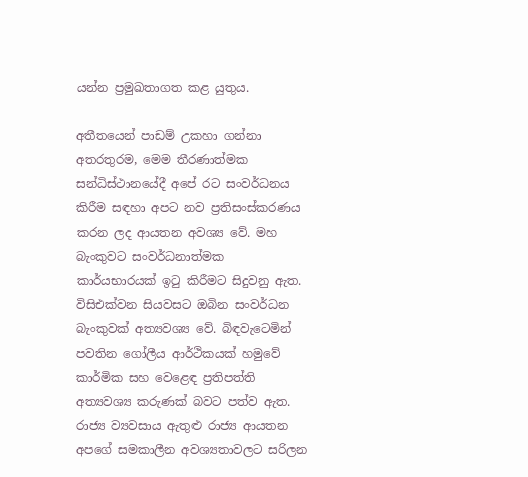යන්න ප්‍රමුඛතාගත කළ යුතුය.

අතීතයෙන් පාඩම් උකහා ගන්නා අතරතුරම, මෙම තීරණාත්මක සන්ධිස්ථානයේදී අපේ රට සංවර්ධනය කිරීම සඳහා අපට නව ප්‍රතිසංස්කරණය කරන ලද ආයතන අවශ්‍ය වේ. මහ බැංකුවට සංවර්ධනාත්මක කාර්යභාරයක් ඉටු කිරීමට සිදුවනු ඇත. විසිඑක්වන සියවසට ඔබින සංවර්ධන බැංකුවක් අත්‍යවශ්‍ය වේ. බිඳවැටෙමින් පවතින ගෝලීය ආර්ථිකයක් හමුවේ කාර්මික සහ වෙළෙඳ ප්‍රතිපත්ති අත්‍යවශ්‍ය කරුණක් බවට පත්ව ඇත. රාජ්‍ය ව්‍යවසාය ඇතුළු රාජ්‍ය ආයතන අපගේ සමකාලීන අවශ්‍යතාවලට සරිලන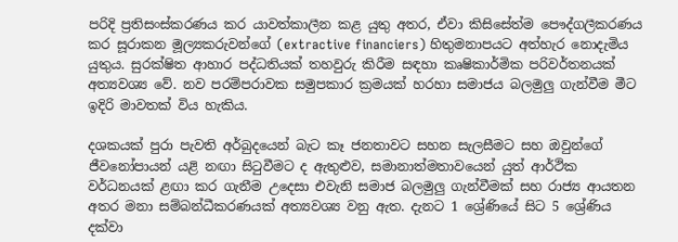පරිදි ප්‍රතිසංස්කරණය කර යාවත්කාලීන කළ යුතු අතර, ඒවා කිසිසේත්ම පෞද්ගලීකරණය කර සූරාකන මූල්‍යකරුවන්ගේ (extractive financiers) හිතුමනාපයට අත්හැර නොදැමිය යුතුය. සුරක්ෂිත ආහාර පද්ධතියක් තහවුරු කිරීම සඳහා කෘෂිකාර්මික පරිවර්තනයක් අත්‍යවශ්‍ය වේ. නව පරම්පරාවක සමුපකාර ක්‍රමයක් හරහා සමාජය බලමුලු ගැන්වීම මීට ඉදිරි මාවතක් විය හැකිය.

දශකයක් පුරා පැවති අර්බුදයෙන් බැට කෑ ජනතාවට සහන සැලසීමට සහ ඔවුන්ගේ ජීවනෝපායන් යළි නඟා සිටුවීමට ද ඇතුළුව, සමානාත්මතාවයෙන් යුත් ආර්ථික වර්ධනයක් ළඟා කර ගැනීම උදෙසා එවැනි සමාජ බලමුලු ගැන්වීමක් සහ රාජ්‍ය ආයතන අතර මනා සම්බන්ධීකරණයක් අත්‍යවශ්‍ය වනු ඇත. දැනට 1 ශ්‍රේණියේ සිට 5 ශ්‍රේණිය දක්වා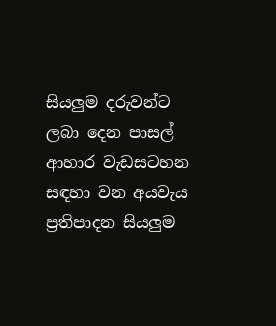සියලුම දරුවන්ට ලබා දෙන පාසල් ආහාර වැඩසටහන සඳහා වන අයවැය ප්‍රතිපාදන සියලුම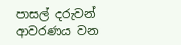පාසල් දරුවන් ආවරණය වන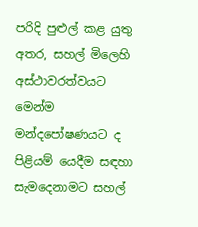පරිදි පුළුල් කළ යුතු අතර, සහල් මිලෙහි අස්ථාවරත්වයට මෙන්ම මන්දපෝෂණයට ද පිළියම් යෙදීම සඳහා සැමදෙනාමට සහල්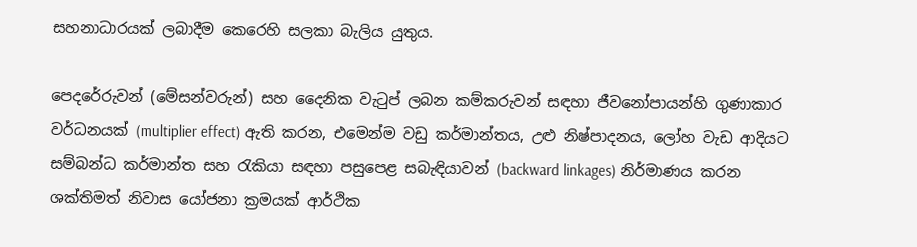සහනාධාරයක් ලබාදීම කෙරෙහි සලකා බැලිය යුතුය.

පෙදරේරුවන් (මේසන්වරුන්) සහ දෛනික වැටුප් ලබන කම්කරුවන් සඳහා ජීවනෝපායන්හි ගුණාකාර වර්ධනයක් (multiplier effect) ඇති කරන, එමෙන්ම වඩු කර්මාන්තය, උළු නිෂ්පාදනය, ලෝහ වැඩ ආදියට සම්බන්ධ කර්මාන්ත සහ රැකියා සඳහා පසුපෙළ සබැඳියාවන් (backward linkages) නිර්මාණය කරන ශක්තිමත් නිවාස යෝජනා ක්‍රමයක් ආර්ථික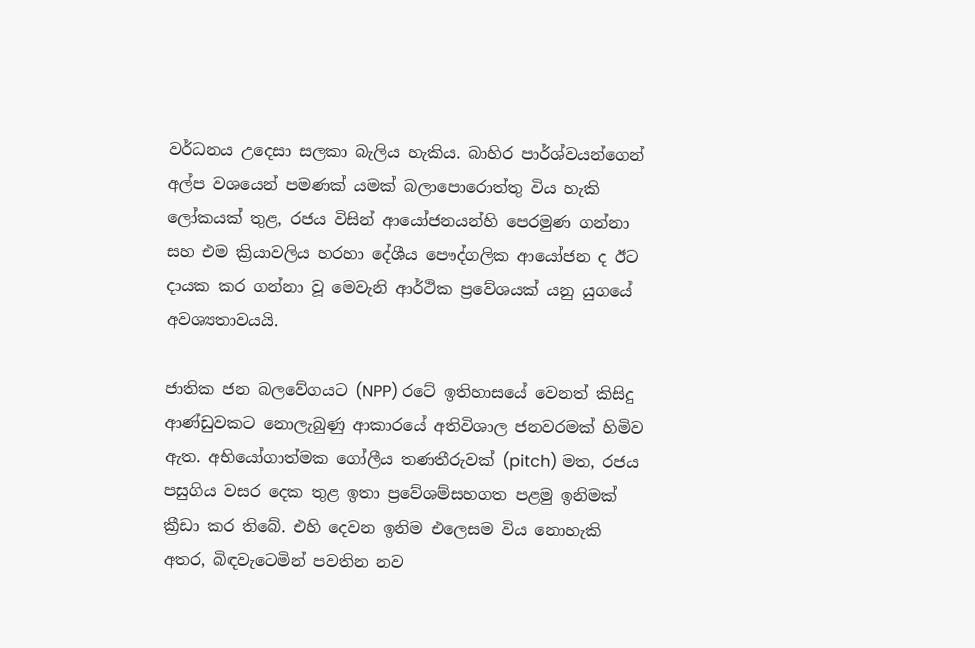වර්ධනය උදෙසා සලකා බැලිය හැකිය. බාහිර පාර්ශ්වයන්ගෙන් අල්ප වශයෙන් පමණක් යමක් බලාපොරොත්තු විය හැකි ලෝකයක් තුළ, රජය විසින් ආයෝජනයන්හි පෙරමුණ ගන්නා සහ එම ක්‍රියාවලිය හරහා දේශීය පෞද්ගලික ආයෝජන ද ඊට දායක කර ගන්නා වූ මෙවැනි ආර්ථික ප්‍රවේශයක් යනු යුගයේ අවශ්‍යතාවයයි.

ජාතික ජන බලවේගයට (NPP) රටේ ඉතිහාසයේ වෙනත් කිසිදු ආණ්ඩුවකට නොලැබුණු ආකාරයේ අතිවිශාල ජනවරමක් හිමිව ඇත. අභියෝගාත්මක ගෝලීය තණතීරුවක් (pitch) මත, රජය පසුගිය වසර දෙක තුළ ඉතා ප්‍රවේශම්සහගත පළමු ඉනිමක් ක්‍රීඩා කර තිබේ. එහි දෙවන ඉනිම එලෙසම විය නොහැකි අතර, බිඳවැටෙමින් පවතින නව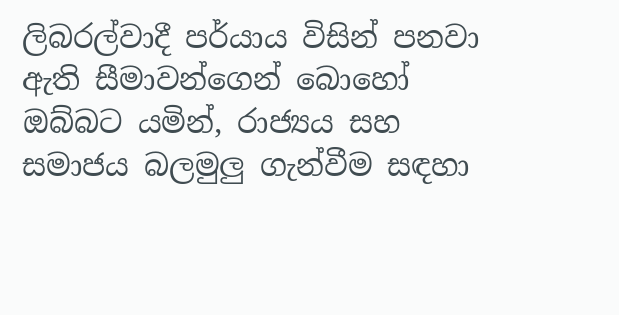ලිබරල්වාදී පර්යාය විසින් පනවා ඇති සීමාවන්ගෙන් බොහෝ ඔබ්බට යමින්, රාජ්‍යය සහ සමාජය බලමුලු ගැන්වීම සඳහා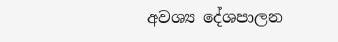අවශ්‍ය දේශපාලන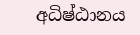අධිෂ්ඨානය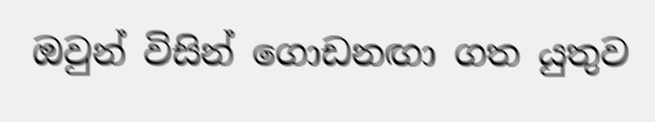ඔවුන් විසින් ගොඩනඟා ගත යුතුව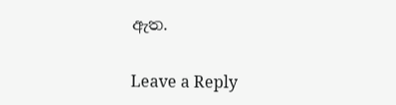ඇත.

Leave a Reply